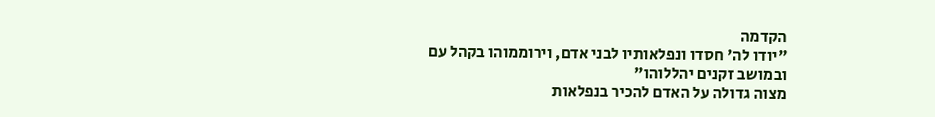הקדמה
"יודו לה' חסדו ונפלאותיו לבני אדם, וירוממוהו בקהל עם ובמושב זקנים יהללוהו"
מצוה גדולה על האדם להכיר בנפלאות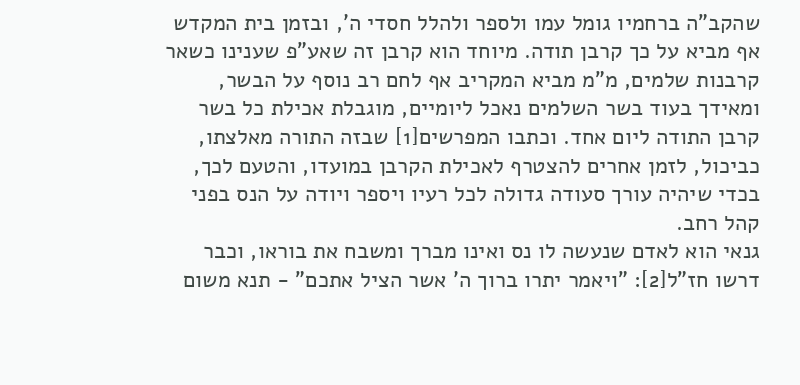שהקב"ה ברחמיו גומל עמו ולספר ולהלל חסדי ה', ובזמן בית המקדש אף מביא על כך קרבן תודה. מיוחד הוא קרבן זה שאע"פ שענינו כשאר קרבנות שלמים, מ"מ מביא המקריב אף לחם רב נוסף על הבשר, ומאידך בעוד בשר השלמים נאכל ליומיים, מוגבלת אכילת כל בשר קרבן התודה ליום אחד. וכתבו המפרשים[1] שבזה התורה מאלצתו, כביכול, לזמן אחרים להצטרף לאכילת הקרבן במועדו, והטעם לכך, בכדי שיהיה עורך סעודה גדולה לכל רעיו ויספר ויודה על הנס בפני קהל רחב.
גנאי הוא לאדם שנעשה לו נס ואינו מברך ומשבח את בוראו, וכבר דרשו חז"ל[2]: "ויאמר יתרו ברוך ה' אשר הציל אתכם" - תנא משום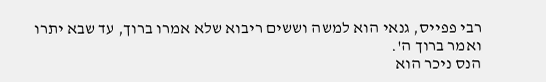רבי פפייס, גנאי הוא למשה וששים ריבוא שלא אמרו ברוך, עד שבא יתרו ואמר ברוך ה'.
הנס ניכר הוא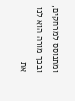ומתנוסס למרחקים, ובכך מורה הוא לנו את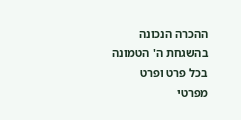ההכרה הנכונה בהשגחת ה' הטמונה בכל פרט ופרט מפרטי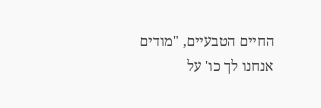החיים הטבעיים, "מודים אנחנו לך כו' על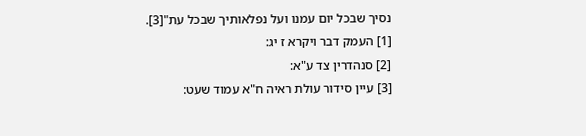נסיך שבכל יום עמנו ועל נפלאותיך שבכל עת"[3].
[1] העמק דבר ויקרא ז יג:
[2] סנהדרין צד ע"א:
[3] עיין סידור עולת ראיה ח"א עמוד שעט: